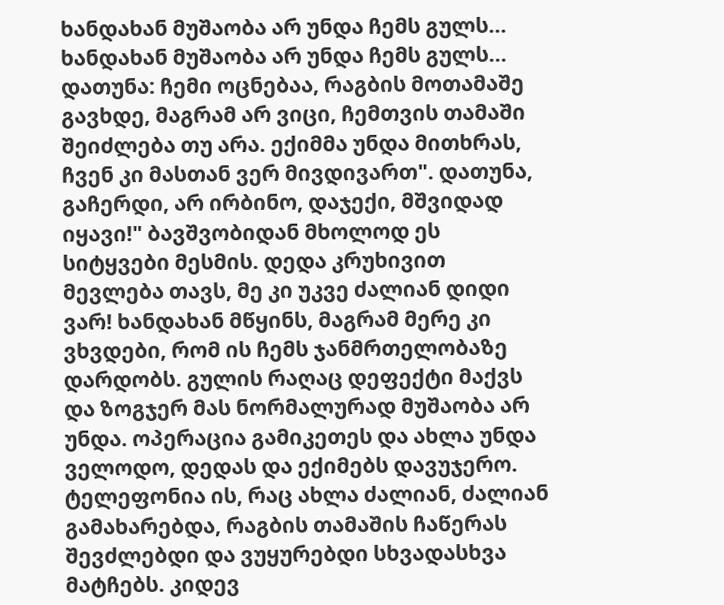ხანდახან მუშაობა არ უნდა ჩემს გულს...
ხანდახან მუშაობა არ უნდა ჩემს გულს...
დათუნა: ჩემი ოცნებაა, რაგბის მოთამაშე გავხდე, მაგრამ არ ვიცი, ჩემთვის თამაში შეიძლება თუ არა. ექიმმა უნდა მითხრას, ჩვენ კი მასთან ვერ მივდივართ". დათუნა, გაჩერდი, არ ირბინო, დაჯექი, მშვიდად იყავი!" ბავშვობიდან მხოლოდ ეს სიტყვები მესმის. დედა კრუხივით მევლება თავს, მე კი უკვე ძალიან დიდი ვარ! ხანდახან მწყინს, მაგრამ მერე კი ვხვდები, რომ ის ჩემს ჯანმრთელობაზე დარდობს. გულის რაღაც დეფექტი მაქვს და ზოგჯერ მას ნორმალურად მუშაობა არ უნდა. ოპერაცია გამიკეთეს და ახლა უნდა ველოდო, დედას და ექიმებს დავუჯერო. ტელეფონია ის, რაც ახლა ძალიან, ძალიან გამახარებდა, რაგბის თამაშის ჩაწერას შევძლებდი და ვუყურებდი სხვადასხვა მატჩებს. კიდევ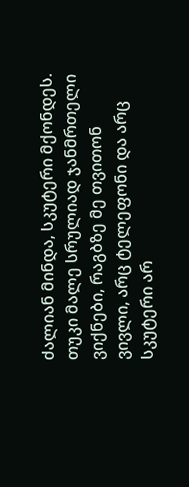ძალიან მინდა, სკუტერი მქონდეს. თუკი მალე სრულიად ჯანმრთელი ვიქნები, რაგბზე მე თვითონ ვივლი, არც ტელეფონი და არც სკუტერი არ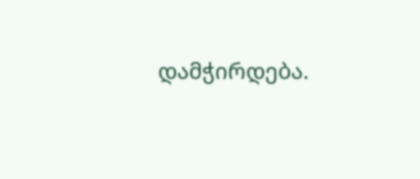დამჭირდება.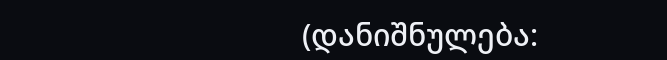(დანიშნულება: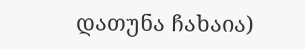დათუნა ჩახაია)